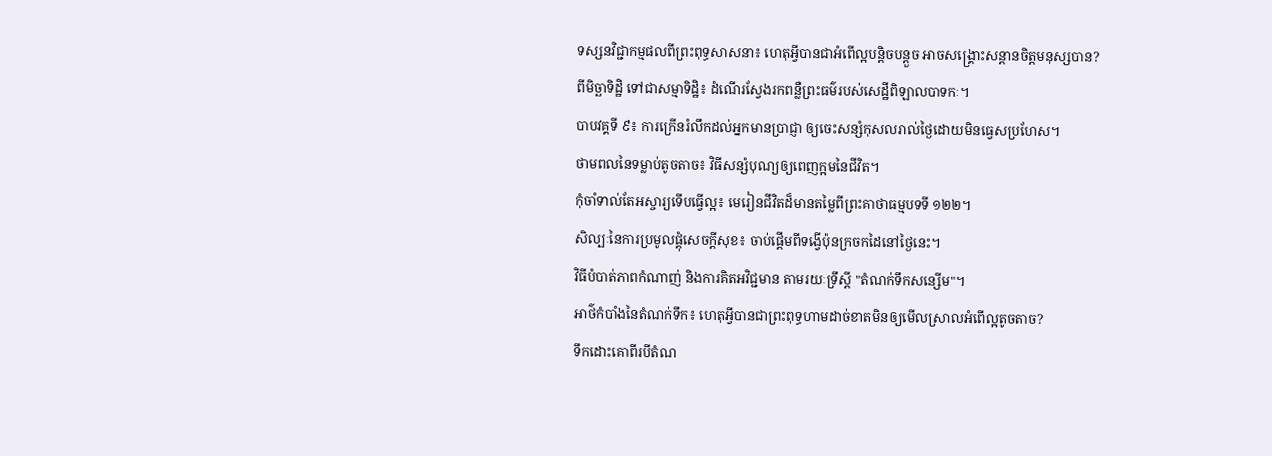ទស្សនវិជ្ជាកម្មផលពីព្រះពុទ្ធសាសនា៖ ហេតុអ្វីបានជាអំពើល្អបន្តិចបន្តួច អាចសង្គ្រោះសន្តានចិត្តមនុស្សបាន?
ពីមិច្ឆាទិដ្ឋិ ទៅជាសម្មាទិដ្ឋិ៖ ដំណើរស្វែងរកពន្លឺព្រះធម៌របស់សេដ្ឋីពិឡាលបាទកៈ។
បាបវគ្គទី ៩៖ ការក្រើនរំលឹកដល់អ្នកមានប្រាជ្ញា ឲ្យចេះសន្សំកុសលរាល់ថ្ងៃដោយមិនធ្វេសប្រហែស។
ថាមពលនៃទម្លាប់តូចតាច៖ វិធីសន្សំបុណ្យឲ្យពេញក្អមនៃជីវិត។
កុំចាំទាល់តែអស្ចារ្យទើបធ្វើល្អ៖ មេរៀនជីវិតដ៏មានតម្លៃពីព្រះគាថាធម្មបទទី ១២២។
សិល្បៈនៃការប្រមូលផ្តុំសេចក្តីសុខ៖ ចាប់ផ្តើមពីទង្វើប៉ុនក្រចកដៃនៅថ្ងៃនេះ។
វិធីបំបាត់ភាពកំណាញ់ និងការគិតអវិជ្ជមាន តាមរយៈទ្រឹស្តី "តំណក់ទឹកសន្សើម"។
អាថ៌កំបាំងនៃតំណក់ទឹក៖ ហេតុអ្វីបានជាព្រះពុទ្ធហាមដាច់ខាតមិនឲ្យមើលស្រាលអំពើល្អតូចតាច?
ទឹកដោះគោពីរបីតំណ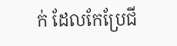ក់ ដែលកែប្រែជី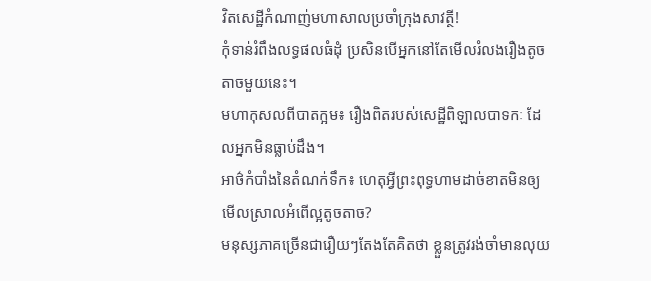វិតសេដ្ឋីកំណាញ់មហាសាលប្រចាំក្រុងសាវត្ថី!
កុំទាន់រំពឹងលទ្ធផលធំដុំ ប្រសិនបើអ្នកនៅតែមើលរំលងរឿងតូចតាចមួយនេះ។
មហាកុសលពីបាតក្អម៖ រឿងពិតរបស់សេដ្ឋីពិឡាលបាទកៈ ដែលអ្នកមិនធ្លាប់ដឹង។
អាថ៌កំបាំងនៃតំណក់ទឹក៖ ហេតុអ្វីព្រះពុទ្ធហាមដាច់ខាតមិនឲ្យមើលស្រាលអំពើល្អតូចតាច?
មនុស្សភាគច្រើនជារឿយៗតែងតែគិតថា ខ្លួនត្រូវរង់ចាំមានលុយ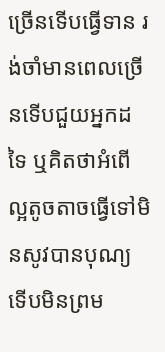ច្រើនទើបធ្វើទាន រង់ចាំមានពេលច្រើនទើបជួយអ្នកដទៃ ឬគិតថាអំពើល្អតូចតាចធ្វើទៅមិនសូវបានបុណ្យទើបមិនព្រម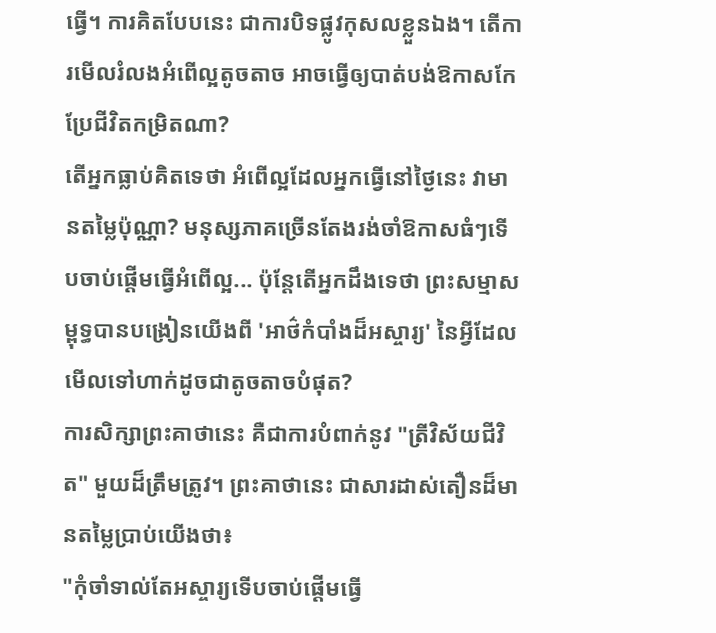ធ្វើ។ ការគិតបែបនេះ ជាការបិទផ្លូវកុសលខ្លួនឯង។ តើការមើលរំលងអំពើល្អតូចតាច អាចធ្វើឲ្យបាត់បង់ឱកាសកែប្រែជីវិតកម្រិតណា?
តើអ្នកធ្លាប់គិតទេថា អំពើល្អដែលអ្នកធ្វើនៅថ្ងៃនេះ វាមានតម្លៃប៉ុណ្ណា? មនុស្សភាគច្រើនតែងរង់ចាំឱកាសធំៗទើបចាប់ផ្ដើមធ្វើអំពើល្អ... ប៉ុន្តែតើអ្នកដឹងទេថា ព្រះសម្មាសម្ពុទ្ធបានបង្រៀនយើងពី 'អាថ៌កំបាំងដ៏អស្ចារ្យ' នៃអ្វីដែលមើលទៅហាក់ដូចជាតូចតាចបំផុត?
ការសិក្សាព្រះគាថានេះ គឺជាការបំពាក់នូវ "ត្រីវិស័យជីវិត" មួយដ៏ត្រឹមត្រូវ។ ព្រះគាថានេះ ជាសារដាស់តឿនដ៏មានតម្លៃប្រាប់យើងថា៖
"កុំចាំទាល់តែអស្ចារ្យទើបចាប់ផ្ដើមធ្វើ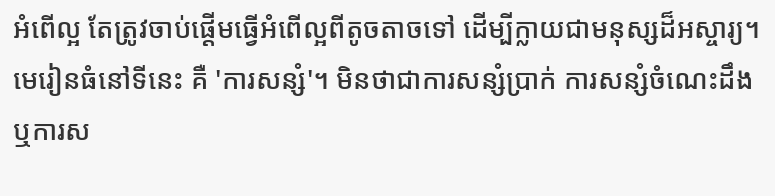អំពើល្អ តែត្រូវចាប់ផ្ដើមធ្វើអំពើល្អពីតូចតាចទៅ ដើម្បីក្លាយជាមនុស្សដ៏អស្ចារ្យ។
មេរៀនធំនៅទីនេះ គឺ 'ការសន្សំ'។ មិនថាជាការសន្សំប្រាក់ ការសន្សំចំណេះដឹង ឬការស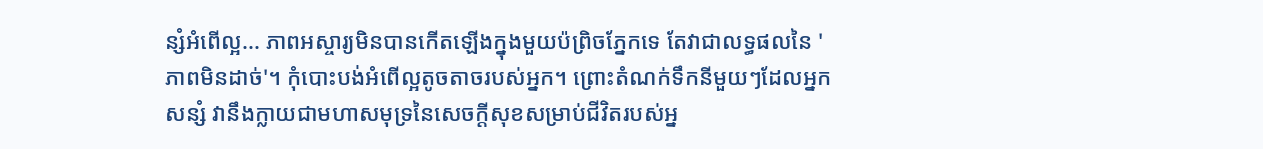ន្សំអំពើល្អ... ភាពអស្ចារ្យមិនបានកើតឡើងក្នុងមួយប៉ព្រិចភ្នែកទេ តែវាជាលទ្ធផលនៃ 'ភាពមិនដាច់'។ កុំបោះបង់អំពើល្អតូចតាចរបស់អ្នក។ ព្រោះតំណក់ទឹកនីមួយៗដែលអ្នកសន្សំ វានឹងក្លាយជាមហាសមុទ្រនៃសេចក្ដីសុខសម្រាប់ជីវិតរបស់អ្ន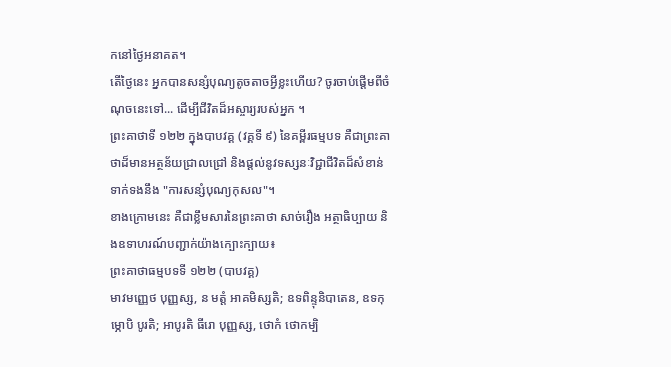កនៅថ្ងៃអនាគត។
តើថ្ងៃនេះ អ្នកបានសន្សំបុណ្យតូចតាចអ្វីខ្លះហើយ? ចូរចាប់ផ្ដើមពីចំណុចនេះទៅ... ដើម្បីជីវិតដ៏អស្ចារ្យរបស់អ្នក ។
ព្រះគាថាទី ១២២ ក្នុងបាបវគ្គ (វគ្គទី ៩) នៃគម្ពីរធម្មបទ គឺជាព្រះគាថាដ៏មានអត្ថន័យជ្រាលជ្រៅ និងផ្ដល់នូវទស្សនៈវិជ្ជាជីវិតដ៏សំខាន់ទាក់ទងនឹង "ការសន្សំបុណ្យកុសល"។
ខាងក្រោមនេះ គឺជាខ្លឹមសារនៃព្រះគាថា សាច់រឿង អត្ថាធិប្បាយ និងឧទាហរណ៍បញ្ជាក់យ៉ាងក្បោះក្បាយ៖
ព្រះគាថាធម្មបទទី ១២២ (បាបវគ្គ)
មាវមញ្ញេថ បុញ្ញស្ស, ន មត្តំ អាគមិស្សតិ; ឧទពិន្ទុនិបាតេន, ឧទកុម្ភោបិ បូរតិ; អាបូរតិ ធីរោ បុញ្ញស្ស, ថោកំ ថោកម្បិ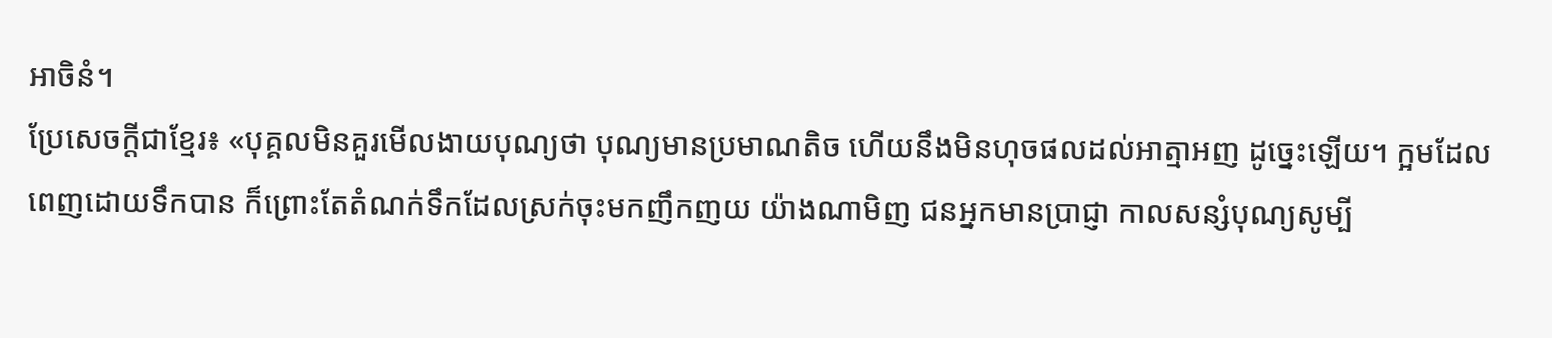អាចិនំ។
ប្រែសេចក្តីជាខ្មែរ៖ «បុគ្គលមិនគួរមើលងាយបុណ្យថា បុណ្យមានប្រមាណតិច ហើយនឹងមិនហុចផលដល់អាត្មាអញ ដូច្នេះឡើយ។ ក្អមដែលពេញដោយទឹកបាន ក៏ព្រោះតែតំណក់ទឹកដែលស្រក់ចុះមកញឹកញយ យ៉ាងណាមិញ ជនអ្នកមានប្រាជ្ញា កាលសន្សំបុណ្យសូម្បី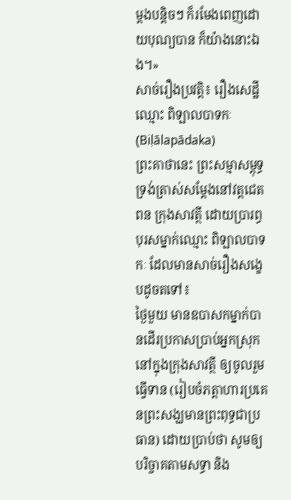ម្ដងបន្តិចៗ ក៏រមែងពេញដោយបុណ្យបាន ក៏យ៉ាងនោះឯង។»
សាច់រឿងប្រវត្តិ៖ រឿងសេដ្ឋីឈ្មោះ ពិឡាលបាទកៈ (Biḷālapādaka)
ព្រះគាថានេះ ព្រះសម្មាសម្ពុទ្ធទ្រង់ត្រាស់សម្ដែងនៅវត្តជេតពន ក្រុងសាវត្ថី ដោយប្រារព្ធបុរសម្នាក់ឈ្មោះ ពិឡាលបាទកៈ ដែលមានសាច់រឿងសង្ខេបដូចតទៅ៖
ថ្ងៃមួយ មានឧបាសកម្នាក់បានដើរប្រកាសប្រាប់អ្នកស្រុកនៅក្នុងក្រុងសាវត្ថី ឲ្យចូលរួមធ្វើទាន (រៀបចំភត្តាហារប្រគេនព្រះសង្ឃមានព្រះពុទ្ធជាប្រធាន) ដោយប្រាប់ថា សូមឲ្យបរិច្ចាគតាមសទ្ធា និង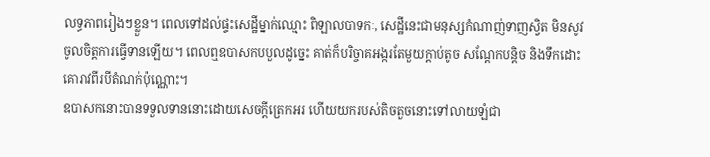លទ្ធភាពរៀងៗខ្លួន។ ពេលទៅដល់ផ្ទះសេដ្ឋីម្នាក់ឈ្មោះ ពិឡាលបាទកៈ, សេដ្ឋីនេះជាមនុស្សកំណាញ់ទាញស្វិត មិនសូវចូលចិត្តការធ្វើទានឡើយ។ ពេលឮឧបាសកបបួលដូច្នេះ គាត់ក៏បរិច្ចាគអង្ករតែមួយក្ដាប់តូច សណ្ដែកបន្តិច និងទឹកដោះគោរាវពីរបីតំណក់ប៉ុណ្ណោះ។
ឧបាសកនោះបានទទួលទាននោះដោយសេចក្ដីត្រេកអរ ហើយយករបស់តិចតួចនោះទៅលាយឡំជា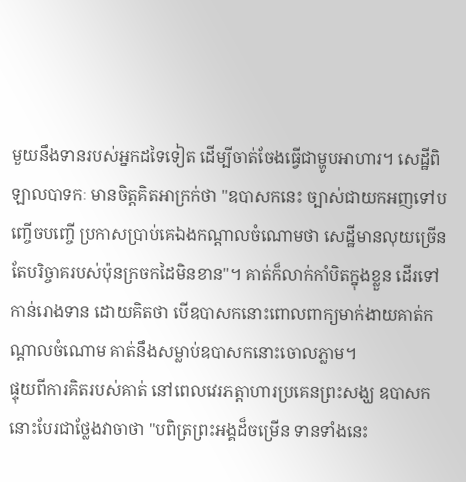មួយនឹងទានរបស់អ្នកដទៃទៀត ដើម្បីចាត់ចែងធ្វើជាម្ហូបអាហារ។ សេដ្ឋីពិឡាលបាទកៈ មានចិត្តគិតអាក្រក់ថា "ឧបាសកនេះ ច្បាស់ជាយកអញទៅបញ្ចើចបញ្ចើ ប្រកាសប្រាប់គេឯងកណ្ដាលចំណោមថា សេដ្ឋីមានលុយច្រើន តែបរិច្ចាគរបស់ប៉ុនក្រចកដៃមិនខាន"។ គាត់ក៏លាក់កាំបិតក្នុងខ្លួន ដើរទៅកាន់រោងទាន ដោយគិតថា បើឧបាសកនោះពោលពាក្យមាក់ងាយគាត់កណ្ដាលចំណោម គាត់នឹងសម្លាប់ឧបាសកនោះចោលភ្លាម។
ផ្ទុយពីការគិតរបស់គាត់ នៅពេលវេរភត្តាហារប្រគេនព្រះសង្ឃ ឧបាសកនោះបែរជាថ្លែងវាចាថា "បពិត្រព្រះអង្គដ៏ចម្រើន ទានទាំងនេះ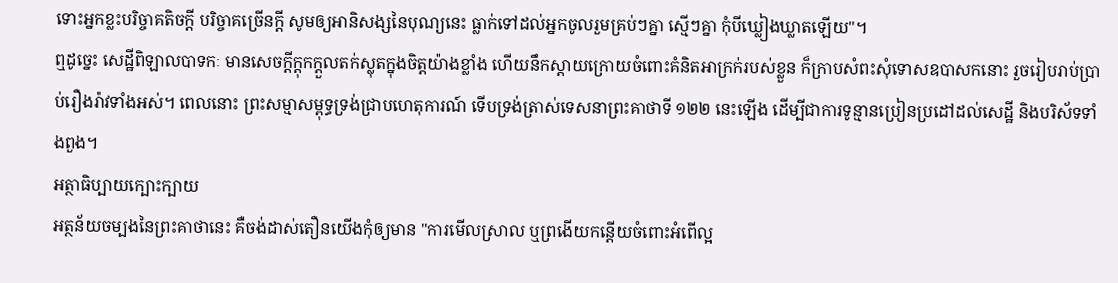ទោះអ្នកខ្លះបរិច្ចាគតិចក្ដី បរិច្ចាគច្រើនក្ដី សូមឲ្យអានិសង្សនៃបុណ្យនេះ ធ្លាក់ទៅដល់អ្នកចូលរួមគ្រប់ៗគ្នា ស្មើៗគ្នា កុំបីឃ្លៀងឃ្លាតឡើយ"។
ឮដូច្នេះ សេដ្ឋីពិឡាលបាទកៈ មានសេចក្ដីក្ដុកក្ដួលតក់ស្លុតក្នុងចិត្តយ៉ាងខ្លាំង ហើយនឹកស្ដាយក្រោយចំពោះគំនិតអាក្រក់របស់ខ្លួន ក៏ក្រាបសំពះសុំទោសឧបាសកនោះ រួចរៀបរាប់ប្រាប់រឿងរ៉ាវទាំងអស់។ ពេលនោះ ព្រះសម្មាសម្ពុទ្ធទ្រង់ជ្រាបហេតុការណ៍ ទើបទ្រង់ត្រាស់ទេសនាព្រះគាថាទី ១២២ នេះឡើង ដើម្បីជាការទូន្មានប្រៀនប្រដៅដល់សេដ្ឋី និងបរិស័ទទាំងពួង។
អត្ថាធិប្បាយក្បោះក្បាយ
អត្ថន័យចម្បងនៃព្រះគាថានេះ គឺចង់ដាស់តឿនយើងកុំឲ្យមាន "ការមើលស្រាល ឬព្រងើយកន្តើយចំពោះអំពើល្អ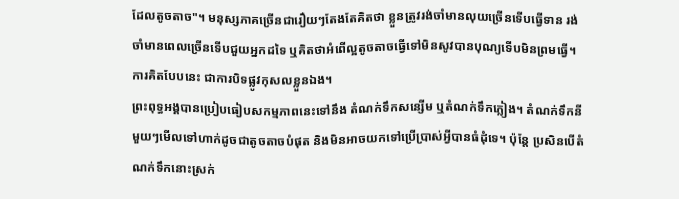ដែលតូចតាច"។ មនុស្សភាគច្រើនជារឿយៗតែងតែគិតថា ខ្លួនត្រូវរង់ចាំមានលុយច្រើនទើបធ្វើទាន រង់ចាំមានពេលច្រើនទើបជួយអ្នកដទៃ ឬគិតថាអំពើល្អតូចតាចធ្វើទៅមិនសូវបានបុណ្យទើបមិនព្រមធ្វើ។ ការគិតបែបនេះ ជាការបិទផ្លូវកុសលខ្លួនឯង។
ព្រះពុទ្ធអង្គបានប្រៀបធៀបសកម្មភាពនេះទៅនឹង តំណក់ទឹកសន្សើម ឬតំណក់ទឹកភ្លៀង។ តំណក់ទឹកនីមួយៗមើលទៅហាក់ដូចជាតូចតាចបំផុត និងមិនអាចយកទៅប្រើប្រាស់អ្វីបានធំដុំទេ។ ប៉ុន្តែ ប្រសិនបើតំណក់ទឹកនោះស្រក់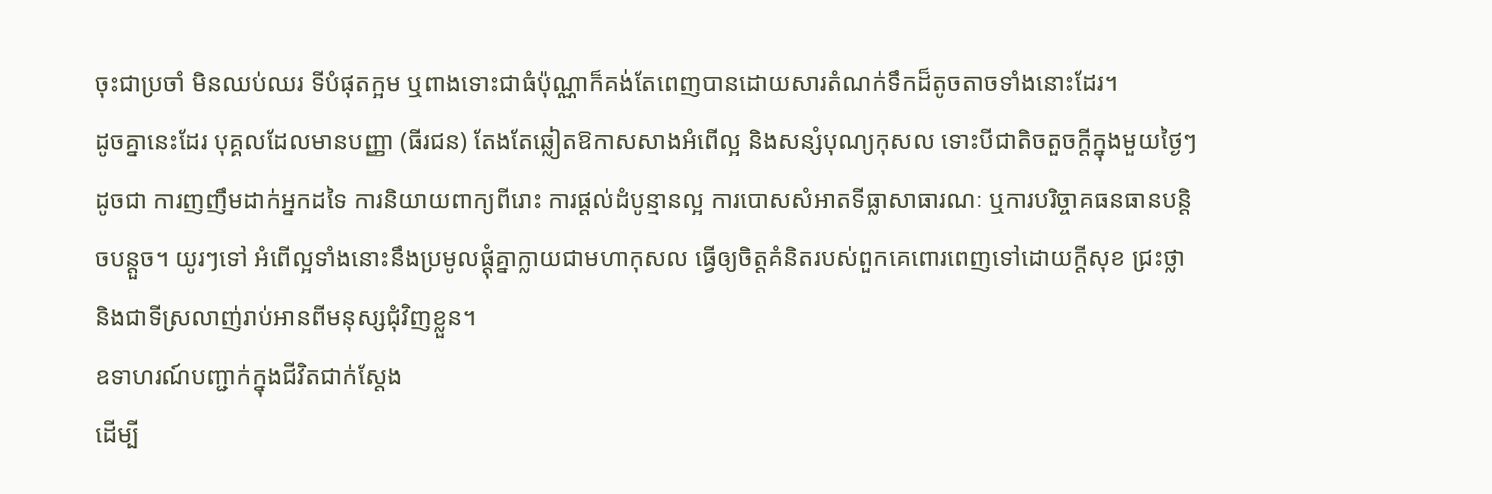ចុះជាប្រចាំ មិនឈប់ឈរ ទីបំផុតក្អម ឬពាងទោះជាធំប៉ុណ្ណាក៏គង់តែពេញបានដោយសារតំណក់ទឹកដ៏តូចតាចទាំងនោះដែរ។
ដូចគ្នានេះដែរ បុគ្គលដែលមានបញ្ញា (ធីរជន) តែងតែឆ្លៀតឱកាសសាងអំពើល្អ និងសន្សំបុណ្យកុសល ទោះបីជាតិចតួចក្ដីក្នុងមួយថ្ងៃៗ ដូចជា ការញញឹមដាក់អ្នកដទៃ ការនិយាយពាក្យពីរោះ ការផ្ដល់ដំបូន្មានល្អ ការបោសសំអាតទីធ្លាសាធារណៈ ឬការបរិច្ចាគធនធានបន្តិចបន្តួច។ យូរៗទៅ អំពើល្អទាំងនោះនឹងប្រមូលផ្ដុំគ្នាក្លាយជាមហាកុសល ធ្វើឲ្យចិត្តគំនិតរបស់ពួកគេពោរពេញទៅដោយក្ដីសុខ ជ្រះថ្លា និងជាទីស្រលាញ់រាប់អានពីមនុស្សជុំវិញខ្លួន។
ឧទាហរណ៍បញ្ជាក់ក្នុងជីវិតជាក់ស្ដែង
ដើម្បី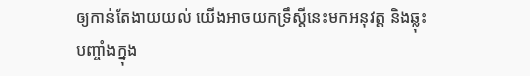ឲ្យកាន់តែងាយយល់ យើងអាចយកទ្រឹស្ដីនេះមកអនុវត្ត និងឆ្លុះបញ្ចាំងក្នុង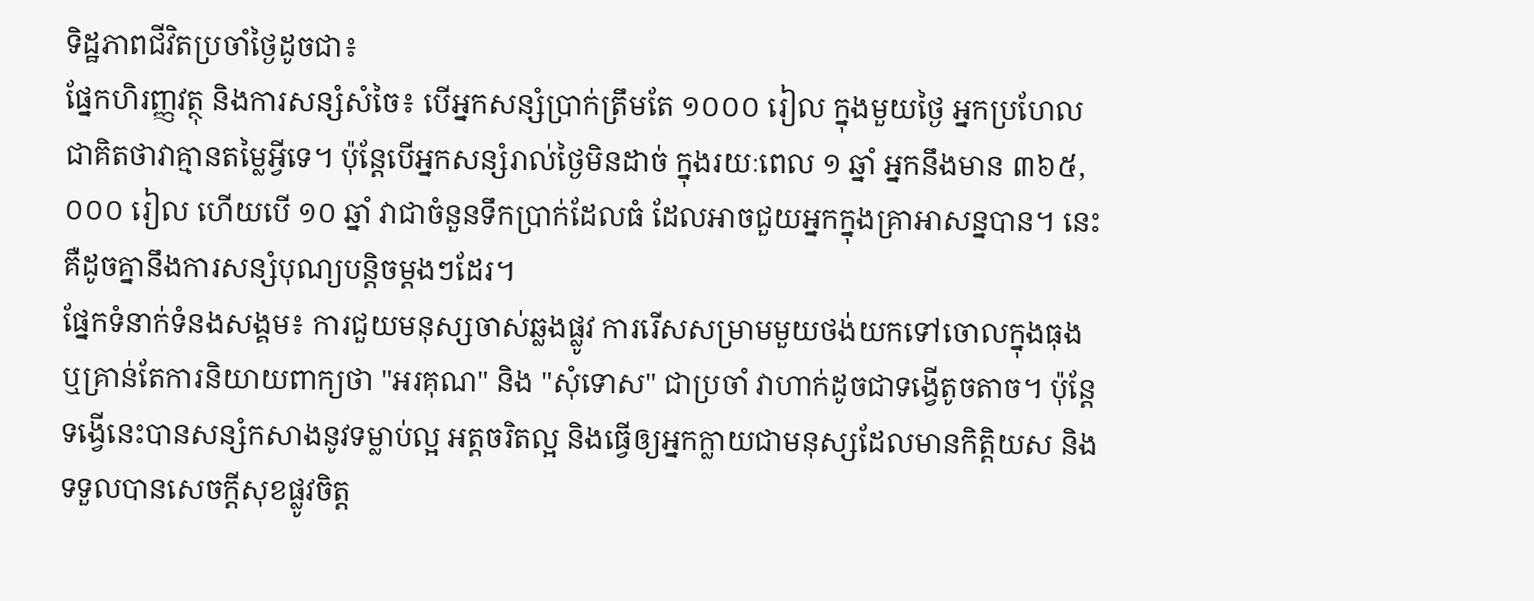ទិដ្ឋភាពជីវិតប្រចាំថ្ងៃដូចជា៖
ផ្នែកហិរញ្ញវត្ថុ និងការសន្សំសំចៃ៖ បើអ្នកសន្សំប្រាក់ត្រឹមតែ ១០០០ រៀល ក្នុងមួយថ្ងៃ អ្នកប្រហែលជាគិតថាវាគ្មានតម្លៃអ្វីទេ។ ប៉ុន្តែបើអ្នកសន្សំរាល់ថ្ងៃមិនដាច់ ក្នុងរយៈពេល ១ ឆ្នាំ អ្នកនឹងមាន ៣៦៥,០០០ រៀល ហើយបើ ១០ ឆ្នាំ វាជាចំនួនទឹកប្រាក់ដែលធំ ដែលអាចជួយអ្នកក្នុងគ្រាអាសន្នបាន។ នេះគឺដូចគ្នានឹងការសន្សំបុណ្យបន្តិចម្ដងៗដែរ។
ផ្នែកទំនាក់ទំនងសង្គម៖ ការជួយមនុស្សចាស់ឆ្លងផ្លូវ ការរើសសម្រាមមួយថង់យកទៅចោលក្នុងធុង ឬគ្រាន់តែការនិយាយពាក្យថា "អរគុណ" និង "សុំទោស" ជាប្រចាំ វាហាក់ដូចជាទង្វើតូចតាច។ ប៉ុន្តែទង្វើនេះបានសន្សំកសាងនូវទម្លាប់ល្អ អត្តចរិតល្អ និងធ្វើឲ្យអ្នកក្លាយជាមនុស្សដែលមានកិត្តិយស និងទទួលបានសេចក្ដីសុខផ្លូវចិត្ត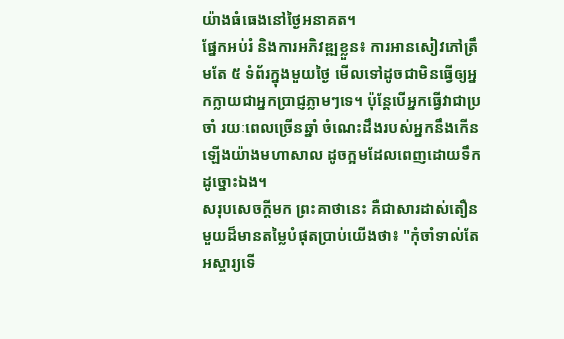យ៉ាងធំធេងនៅថ្ងៃអនាគត។
ផ្នែកអប់រំ និងការអភិវឌ្ឍខ្លួន៖ ការអានសៀវភៅត្រឹមតែ ៥ ទំព័រក្នុងមួយថ្ងៃ មើលទៅដូចជាមិនធ្វើឲ្យអ្នកក្លាយជាអ្នកប្រាជ្ញភ្លាមៗទេ។ ប៉ុន្តែបើអ្នកធ្វើវាជាប្រចាំ រយៈពេលច្រើនឆ្នាំ ចំណេះដឹងរបស់អ្នកនឹងកើនឡើងយ៉ាងមហាសាល ដូចក្អមដែលពេញដោយទឹកដូច្នោះឯង។
សរុបសេចក្ដីមក ព្រះគាថានេះ គឺជាសារដាស់តឿនមួយដ៏មានតម្លៃបំផុតប្រាប់យើងថា៖ "កុំចាំទាល់តែអស្ចារ្យទើ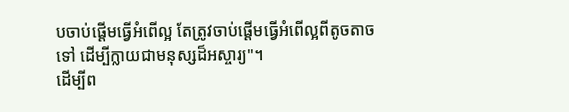បចាប់ផ្ដើមធ្វើអំពើល្អ តែត្រូវចាប់ផ្ដើមធ្វើអំពើល្អពីតូចតាចទៅ ដើម្បីក្លាយជាមនុស្សដ៏អស្ចារ្យ"។
ដើម្បីព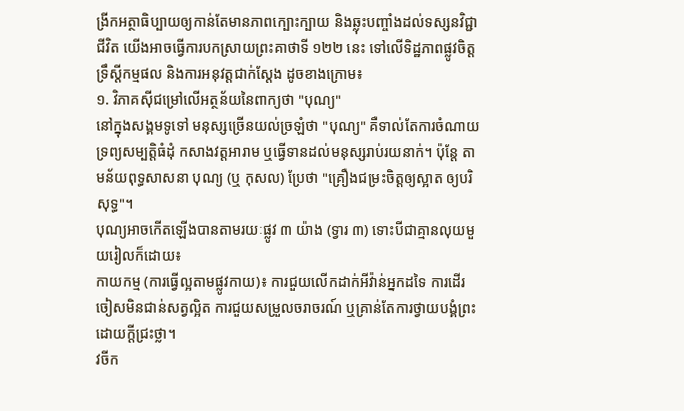ង្រីកអត្ថាធិប្បាយឲ្យកាន់តែមានភាពក្បោះក្បាយ និងឆ្លុះបញ្ចាំងដល់ទស្សនវិជ្ជាជីវិត យើងអាចធ្វើការបកស្រាយព្រះគាថាទី ១២២ នេះ ទៅលើទិដ្ឋភាពផ្លូវចិត្ត ទ្រឹស្ដីកម្មផល និងការអនុវត្តជាក់ស្តែង ដូចខាងក្រោម៖
១. វិភាគស៊ីជម្រៅលើអត្ថន័យនៃពាក្យថា "បុណ្យ"
នៅក្នុងសង្គមទូទៅ មនុស្សច្រើនយល់ច្រឡំថា "បុណ្យ" គឺទាល់តែការចំណាយទ្រព្យសម្បត្តិធំដុំ កសាងវត្តអារាម ឬធ្វើទានដល់មនុស្សរាប់រយនាក់។ ប៉ុន្តែ តាមន័យពុទ្ធសាសនា បុណ្យ (ឬ កុសល) ប្រែថា "គ្រឿងជម្រះចិត្តឲ្យស្អាត ឲ្យបរិសុទ្ធ"។
បុណ្យអាចកើតឡើងបានតាមរយៈផ្លូវ ៣ យ៉ាង (ទ្វារ ៣) ទោះបីជាគ្មានលុយមួយរៀលក៏ដោយ៖
កាយកម្ម (ការធ្វើល្អតាមផ្លូវកាយ)៖ ការជួយលើកដាក់អីវ៉ាន់អ្នកដទៃ ការដើរចៀសមិនជាន់សត្វល្អិត ការជួយសម្រួលចរាចរណ៍ ឬគ្រាន់តែការថ្វាយបង្គំព្រះដោយក្ដីជ្រះថ្លា។
វចីក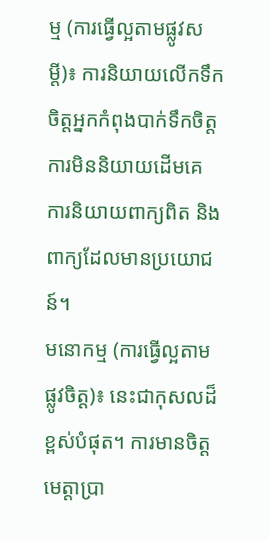ម្ម (ការធ្វើល្អតាមផ្លូវសម្ដី)៖ ការនិយាយលើកទឹកចិត្តអ្នកកំពុងបាក់ទឹកចិត្ត ការមិននិយាយដើមគេ ការនិយាយពាក្យពិត និងពាក្យដែលមានប្រយោជន៍។
មនោកម្ម (ការធ្វើល្អតាមផ្លូវចិត្ត)៖ នេះជាកុសលដ៏ខ្ពស់បំផុត។ ការមានចិត្តមេត្តាប្រា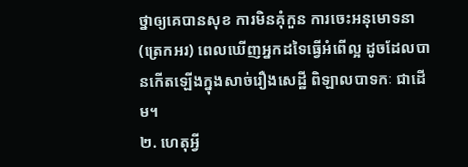ថ្នាឲ្យគេបានសុខ ការមិនគុំកួន ការចេះអនុមោទនា (ត្រេកអរ) ពេលឃើញអ្នកដទៃធ្វើអំពើល្អ ដូចដែលបានកើតឡើងក្នុងសាច់រឿងសេដ្ឋី ពិឡាលបាទកៈ ជាដើម។
២. ហេតុអ្វី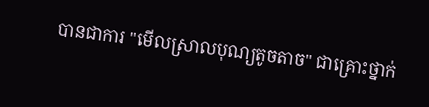បានជាការ "មើលស្រាលបុណ្យតូចតាច" ជាគ្រោះថ្នាក់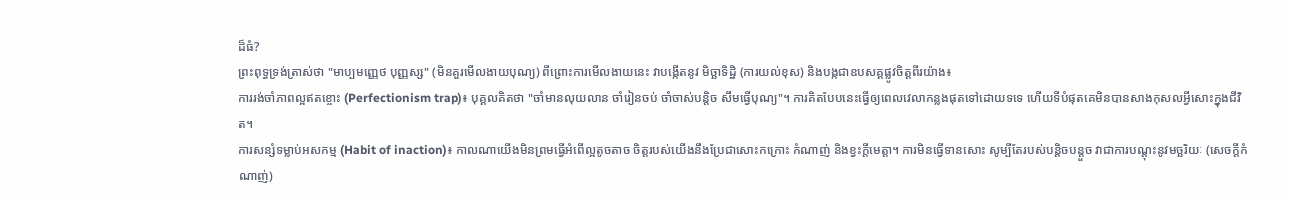ដ៏ធំ?
ព្រះពុទ្ធទ្រង់ត្រាស់ថា "មាប្បមញ្ញេថ បុញ្ញស្ស" (មិនគួរមើលងាយបុណ្យ) ពីព្រោះការមើលងាយនេះ វាបង្កើតនូវ មិច្ឆាទិដ្ឋិ (ការយល់ខុស) និងបង្កជាឧបសគ្គផ្លូវចិត្តពីរយ៉ាង៖
ការរង់ចាំភាពល្អឥតខ្ចោះ (Perfectionism trap)៖ បុគ្គលគិតថា "ចាំមានលុយលាន ចាំរៀនចប់ ចាំចាស់បន្តិច សឹមធ្វើបុណ្យ"។ ការគិតបែបនេះធ្វើឲ្យពេលវេលាកន្លងផុតទៅដោយទទេ ហើយទីបំផុតគេមិនបានសាងកុសលអ្វីសោះក្នុងជីវិត។
ការសន្សំទម្លាប់អសកម្ម (Habit of inaction)៖ កាលណាយើងមិនព្រមធ្វើអំពើល្អតូចតាច ចិត្តរបស់យើងនឹងប្រែជាសោះកក្រោះ កំណាញ់ និងខ្វះក្ដីមេត្តា។ ការមិនធ្វើទានសោះ សូម្បីតែរបស់បន្តិចបន្តួច វាជាការបណ្ដុះនូវមច្ឆរិយៈ (សេចក្ដីកំណាញ់)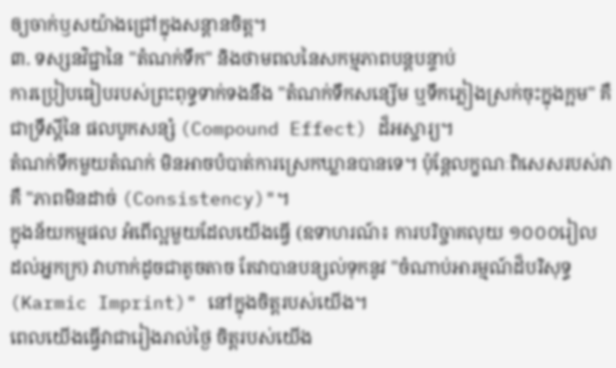ឲ្យចាក់ឫសយ៉ាងជ្រៅក្នុងសន្តានចិត្ត។
៣. ទស្សនវិជ្ជានៃ "តំណក់ទឹក" និងថាមពលនៃសកម្មភាពបន្តបន្ទាប់
ការប្រៀបធៀបរបស់ព្រះពុទ្ធទាក់ទងនឹង "តំណក់ទឹកសន្សើម ឬទឹកភ្លៀងស្រក់ចុះក្នុងក្អម" គឺជាទ្រឹស្ដីនៃ ផលបូកសន្សំ (Compound Effect) ដ៏អស្ចារ្យ។
តំណក់ទឹកមួយតំណក់ មិនអាចបំបាត់ការស្រេកឃ្លានបានទេ។ ប៉ុន្តែលក្ខណៈពិសេសរបស់វាគឺ "ភាពមិនដាច់ (Consistency)"។
ក្នុងន័យកម្មផល អំពើល្អមួយដែលយើងធ្វើ (ឧទាហរណ៍៖ ការបរិច្ចាគលុយ ១០០០រៀល ដល់អ្នកក្រ) វាហាក់ដូចជាតូចតាច តែវាបានបន្សល់ទុកនូវ "ចំណាប់អារម្មណ៍ដ៏បរិសុទ្ធ (Karmic Imprint)" នៅក្នុងចិត្តរបស់យើង។
ពេលយើងធ្វើវាជារៀងរាល់ថ្ងៃ ចិត្តរបស់យើង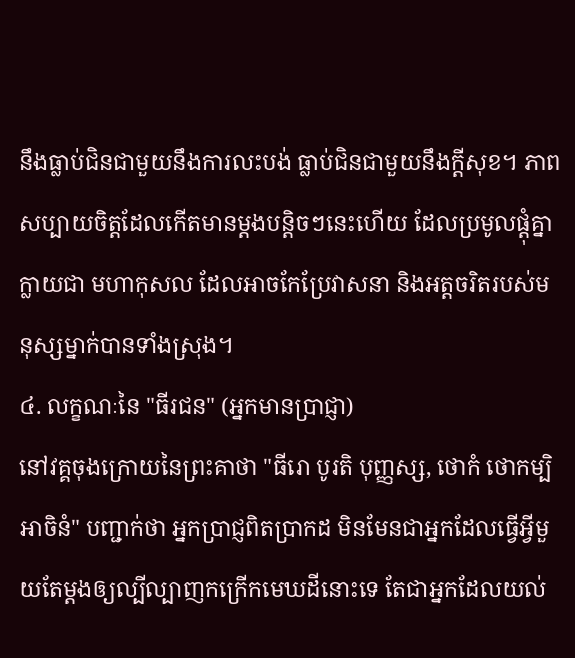នឹងធ្លាប់ជិនជាមួយនឹងការលះបង់ ធ្លាប់ជិនជាមួយនឹងក្ដីសុខ។ ភាពសប្បាយចិត្តដែលកើតមានម្ដងបន្តិចៗនេះហើយ ដែលប្រមូលផ្ដុំគ្នាក្លាយជា មហាកុសល ដែលអាចកែប្រែវាសនា និងអត្តចរិតរបស់មនុស្សម្នាក់បានទាំងស្រុង។
៤. លក្ខណៈនៃ "ធីរជន" (អ្នកមានប្រាជ្ញា)
នៅវគ្គចុងក្រោយនៃព្រះគាថា "ធីរោ បូរតិ បុញ្ញស្ស, ថោកំ ថោកម្បិ អាចិនំ" បញ្ជាក់ថា អ្នកប្រាជ្ញពិតប្រាកដ មិនមែនជាអ្នកដែលធ្វើអ្វីមួយតែម្ដងឲ្យល្បីល្បាញកក្រើកមេឃដីនោះទេ តែជាអ្នកដែលយល់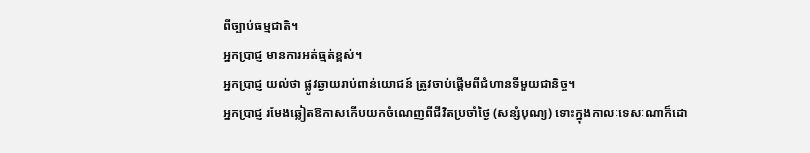ពីច្បាប់ធម្មជាតិ។
អ្នកប្រាជ្ញ មានការអត់ធ្មត់ខ្ពស់។
អ្នកប្រាជ្ញ យល់ថា ផ្លូវឆ្ងាយរាប់ពាន់យោជន៍ ត្រូវចាប់ផ្ដើមពីជំហានទីមួយជានិច្ច។
អ្នកប្រាជ្ញ រមែងឆ្លៀតឱកាសកើបយកចំណេញពីជីវិតប្រចាំថ្ងៃ (សន្សំបុណ្យ) ទោះក្នុងកាលៈទេសៈណាក៏ដោ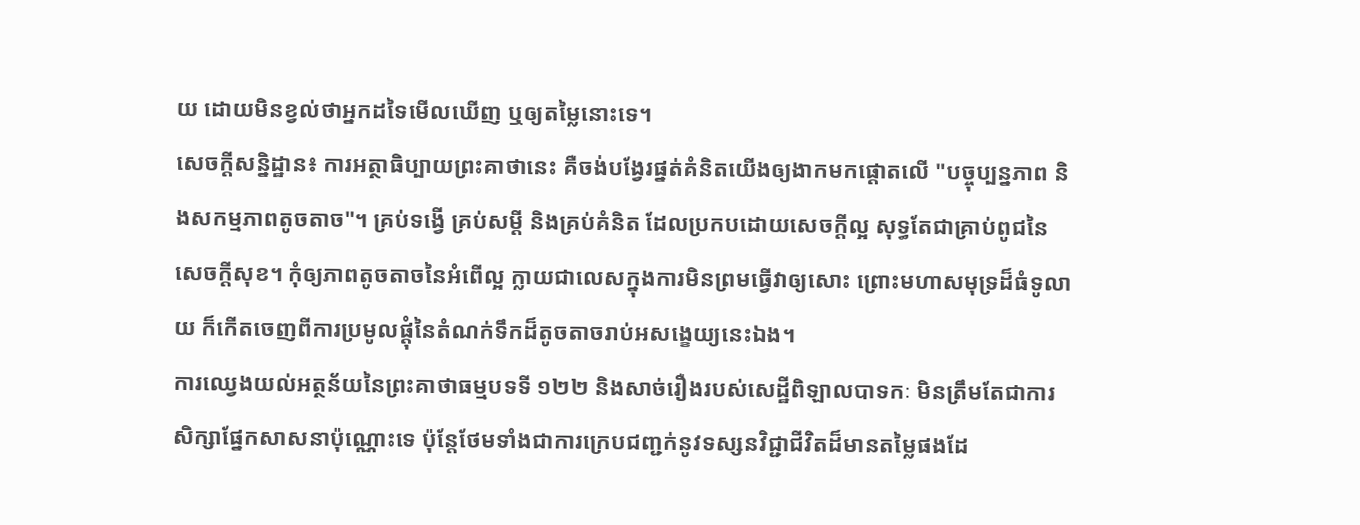យ ដោយមិនខ្វល់ថាអ្នកដទៃមើលឃើញ ឬឲ្យតម្លៃនោះទេ។
សេចក្ដីសន្និដ្ឋាន៖ ការអត្ថាធិប្បាយព្រះគាថានេះ គឺចង់បង្វែរផ្នត់គំនិតយើងឲ្យងាកមកផ្ដោតលើ "បច្ចុប្បន្នភាព និងសកម្មភាពតូចតាច"។ គ្រប់ទង្វើ គ្រប់សម្ដី និងគ្រប់គំនិត ដែលប្រកបដោយសេចក្ដីល្អ សុទ្ធតែជាគ្រាប់ពូជនៃសេចក្ដីសុខ។ កុំឲ្យភាពតូចតាចនៃអំពើល្អ ក្លាយជាលេសក្នុងការមិនព្រមធ្វើវាឲ្យសោះ ព្រោះមហាសមុទ្រដ៏ធំទូលាយ ក៏កើតចេញពីការប្រមូលផ្ដុំនៃតំណក់ទឹកដ៏តូចតាចរាប់អសង្ខេយ្យនេះឯង។
ការឈ្វេងយល់អត្ថន័យនៃព្រះគាថាធម្មបទទី ១២២ និងសាច់រឿងរបស់សេដ្ឋីពិឡាលបាទកៈ មិនត្រឹមតែជាការសិក្សាផ្នែកសាសនាប៉ុណ្ណោះទេ ប៉ុន្តែថែមទាំងជាការក្រេបជញ្ជក់នូវទស្សនវិជ្ជាជីវិតដ៏មានតម្លៃផងដែ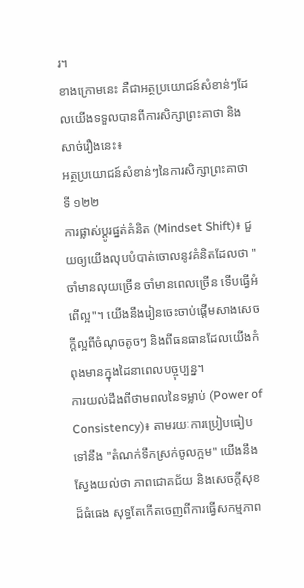រ។
ខាងក្រោមនេះ គឺជាអត្ថប្រយោជន៍សំខាន់ៗដែលយើងទទួលបានពីការសិក្សាព្រះគាថា និងសាច់រឿងនេះ៖
អត្ថប្រយោជន៍សំខាន់ៗនៃការសិក្សាព្រះគាថាទី ១២២
ការផ្លាស់ប្តូរផ្នត់គំនិត (Mindset Shift)៖ ជួយឲ្យយើងលុបបំបាត់ចោលនូវគំនិតដែលថា "ចាំមានលុយច្រើន ចាំមានពេលច្រើន ទើបធ្វើអំពើល្អ"។ យើងនឹងរៀនចេះចាប់ផ្តើមសាងសេចក្តីល្អពីចំណុចតូចៗ និងពីធនធានដែលយើងកំពុងមានក្នុងដៃនាពេលបច្ចុប្បន្ន។
ការយល់ដឹងពីថាមពលនៃទម្លាប់ (Power of Consistency)៖ តាមរយៈការប្រៀបធៀបទៅនឹង "តំណក់ទឹកស្រក់ចូលក្អម" យើងនឹងស្វែងយល់ថា ភាពជោគជ័យ និងសេចក្តីសុខដ៏ធំធេង សុទ្ធតែកើតចេញពីការធ្វើសកម្មភាព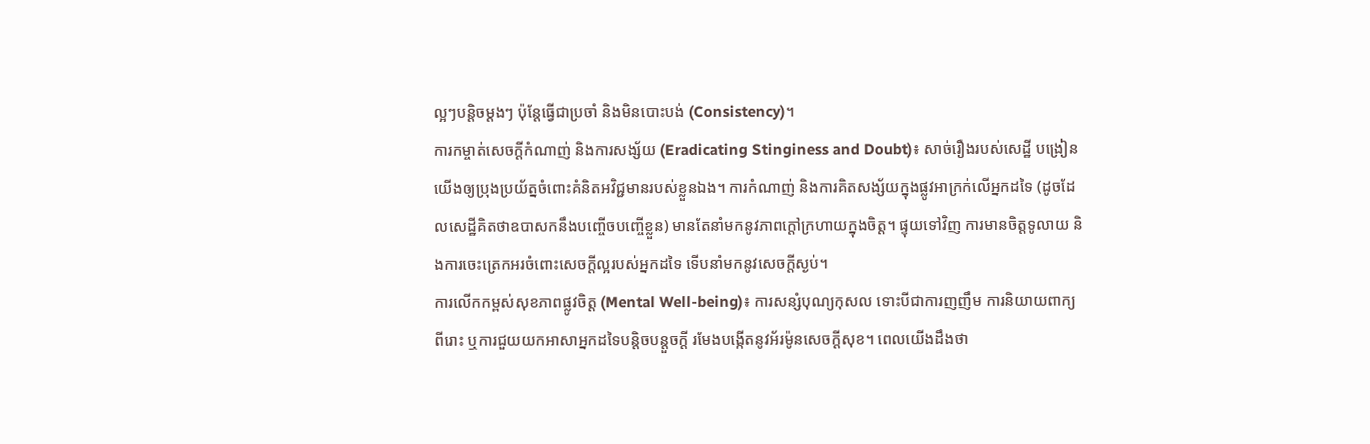ល្អៗបន្តិចម្តងៗ ប៉ុន្តែធ្វើជាប្រចាំ និងមិនបោះបង់ (Consistency)។
ការកម្ចាត់សេចក្តីកំណាញ់ និងការសង្ស័យ (Eradicating Stinginess and Doubt)៖ សាច់រឿងរបស់សេដ្ឋី បង្រៀនយើងឲ្យប្រុងប្រយ័ត្នចំពោះគំនិតអវិជ្ជមានរបស់ខ្លួនឯង។ ការកំណាញ់ និងការគិតសង្ស័យក្នុងផ្លូវអាក្រក់លើអ្នកដទៃ (ដូចដែលសេដ្ឋីគិតថាឧបាសកនឹងបញ្ចើចបញ្ចើខ្លួន) មានតែនាំមកនូវភាពក្តៅក្រហាយក្នុងចិត្ត។ ផ្ទុយទៅវិញ ការមានចិត្តទូលាយ និងការចេះត្រេកអរចំពោះសេចក្តីល្អរបស់អ្នកដទៃ ទើបនាំមកនូវសេចក្តីស្ងប់។
ការលើកកម្ពស់សុខភាពផ្លូវចិត្ត (Mental Well-being)៖ ការសន្សំបុណ្យកុសល ទោះបីជាការញញឹម ការនិយាយពាក្យពីរោះ ឬការជួយយកអាសាអ្នកដទៃបន្តិចបន្តួចក្តី រមែងបង្កើតនូវអ័រម៉ូនសេចក្តីសុខ។ ពេលយើងដឹងថា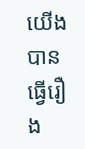យើងបានធ្វើរឿង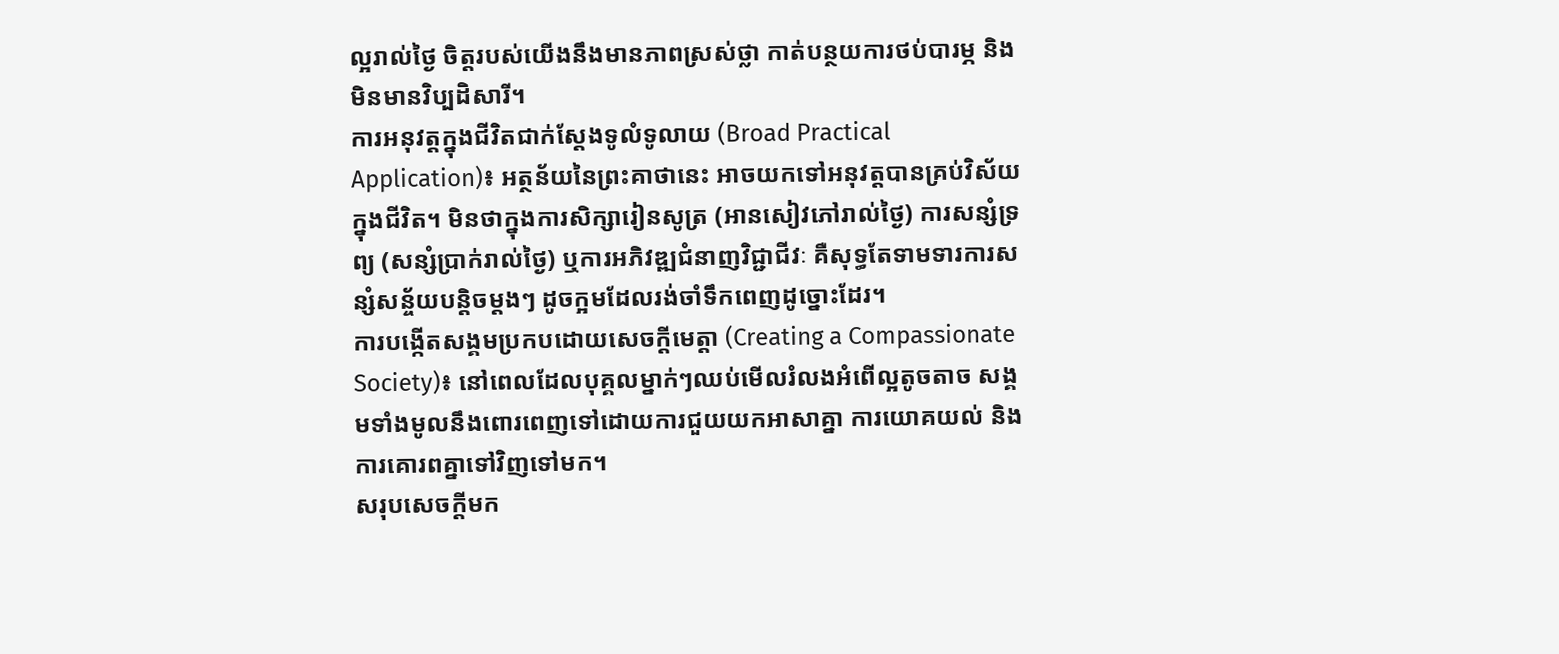ល្អរាល់ថ្ងៃ ចិត្តរបស់យើងនឹងមានភាពស្រស់ថ្លា កាត់បន្ថយការថប់បារម្ភ និងមិនមានវិប្បដិសារី។
ការអនុវត្តក្នុងជីវិតជាក់ស្តែងទូលំទូលាយ (Broad Practical Application)៖ អត្ថន័យនៃព្រះគាថានេះ អាចយកទៅអនុវត្តបានគ្រប់វិស័យក្នុងជីវិត។ មិនថាក្នុងការសិក្សារៀនសូត្រ (អានសៀវភៅរាល់ថ្ងៃ) ការសន្សំទ្រព្យ (សន្សំប្រាក់រាល់ថ្ងៃ) ឬការអភិវឌ្ឍជំនាញវិជ្ជាជីវៈ គឺសុទ្ធតែទាមទារការសន្សំសន្ច័យបន្តិចម្តងៗ ដូចក្អមដែលរង់ចាំទឹកពេញដូច្នោះដែរ។
ការបង្កើតសង្គមប្រកបដោយសេចក្តីមេត្តា (Creating a Compassionate Society)៖ នៅពេលដែលបុគ្គលម្នាក់ៗឈប់មើលរំលងអំពើល្អតូចតាច សង្គមទាំងមូលនឹងពោរពេញទៅដោយការជួយយកអាសាគ្នា ការយោគយល់ និងការគោរពគ្នាទៅវិញទៅមក។
សរុបសេចក្តីមក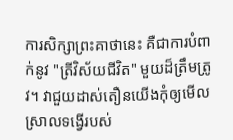ការសិក្សាព្រះគាថានេះ គឺជាការបំពាក់នូវ "ត្រីវិស័យជីវិត" មួយដ៏ត្រឹមត្រូវ។ វាជួយដាស់តឿនយើងកុំឲ្យមើលស្រាលទង្វើរបស់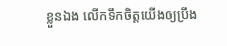ខ្លួនឯង លើកទឹកចិត្តយើងឲ្យប្រឹង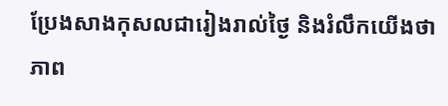ប្រែងសាងកុសលជារៀងរាល់ថ្ងៃ និងរំលឹកយើងថា ភាព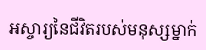អស្ចារ្យនៃជីវិតរបស់មនុស្សម្នាក់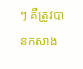ៗ គឺត្រូវបានកសាង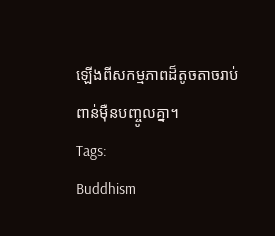ឡើងពីសកម្មភាពដ៏តូចតាចរាប់ពាន់ម៉ឺនបញ្ចូលគ្នា។
Tags:
Buddhism